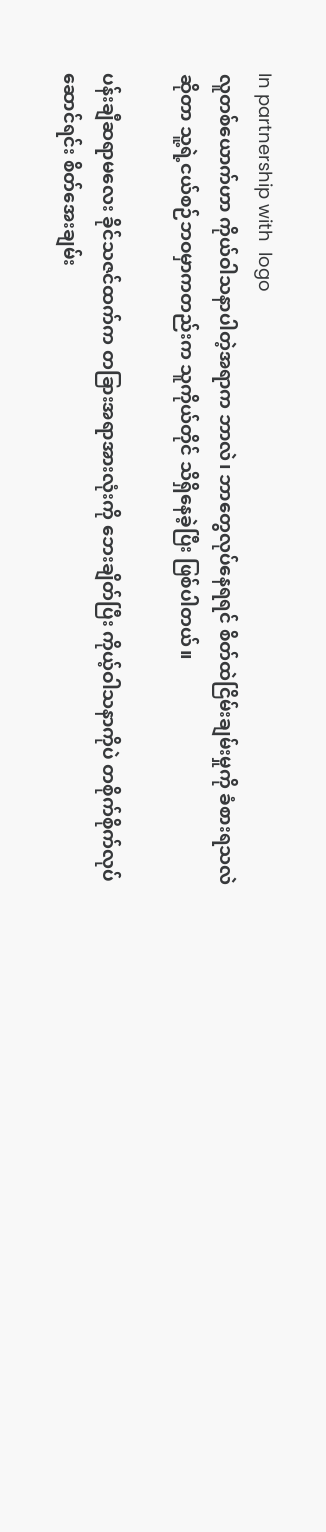In partnership with  logo
လူတစ်ယောက်ဟာ ကိုယ်ဝါသနာပါတဲ့အရာက ဘာလဲ၊ ဘာတွေလုပ်နေရရင် စိတ်ထဲငြိမ်းချမ်းမှုကို ခံစားရသလဲဆိုတာ သူ့ရဲ့ငယ်စဉ်ဘဝမှာကတည်းက သူကိုယ်တိုင် သိရှိနေခဲ့ပြီး ဖြစ်ပါတယ်။

ပန်းချီဆရာမလေး ခိုင်သဇင်ထက်က တခြားအရာအားလုံးကို ဘေးချိတ်ပြီး ကိုယ့်ဝါသနာကိုပဲ တစိုက်စိုက်လုပ်ဆောင်ရင်း စိတ်အေးချမ်း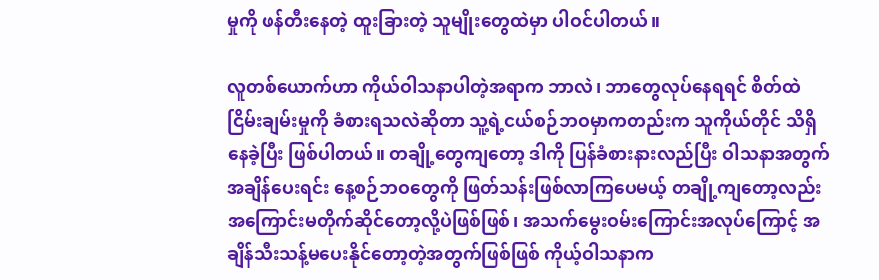မှုကို ဖန်တီးနေတဲ့ ထူးခြားတဲ့ သူမျိုးတွေထဲမှာ ပါဝင်ပါတယ်။

လူတစ်ယောက်ဟာ ကိုယ်ဝါသနာပါတဲ့အရာက ဘာလဲ၊ ဘာတွေလုပ်နေရရင် စိတ်ထဲငြိမ်းချမ်းမှုကို ခံစားရသလဲဆိုတာ သူ့ရဲ့ငယ်စဉ်ဘဝမှာကတည်းက သူကိုယ်တိုင် သိရှိနေခဲ့ပြီး ဖြစ်ပါတယ်။ တချို့တွေကျတော့ ဒါကို ပြန်ခံစားနားလည်ပြီး ဝါသနာအတွက် အချိန်ပေးရင်း နေ့စဉ်ဘဝတွေကို ဖြတ်သန်းဖြစ်လာကြပေမယ့် တချို့ကျတော့လည်း အကြောင်းမတိုက်ဆိုင်တော့လို့ပဲဖြစ်ဖြစ်၊ အသက်မွေးဝမ်းကြောင်းအလုပ်ကြောင့် အချိန်သီးသန့်မပေးနိုင်တော့တဲ့အတွက်ဖြစ်ဖြစ် ကိုယ့်ဝါသနာက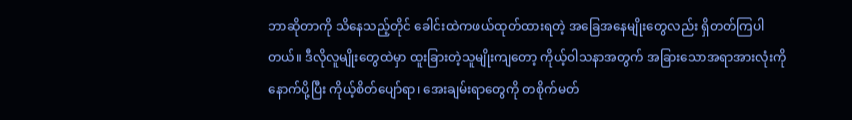ဘာဆိုတာကို သိနေသည့်တိုင် ခေါင်းထဲကဖယ်ထုတ်ထားရတဲ့ အခြေအနေမျိုးတွေလည်း ရှိတတ်ကြပါတယ်။ ဒီလိုလူမျိုးတွေထဲမှာ ထူးခြားတဲ့သူမျိုးကျတော့ ကိုယ့်ဝါသနာအတွက် အခြားသောအရာအားလုံးကို နောက်ပို့ပြီး ကိုယ့်စိတ်ပျော်ရာ၊ အေးချမ်းရာတွေကို တစိုက်မတ်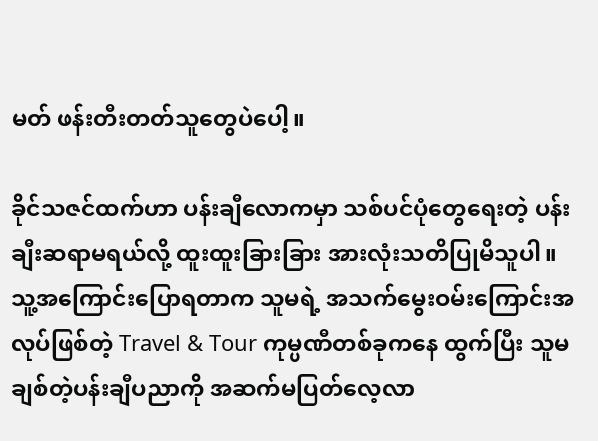မတ် ဖန်းတီးတတ်သူတွေပဲပေါ့။

ခိုင်သဇင်ထက်ဟာ ပန်းချီလောကမှာ သစ်ပင်ပုံတွေရေးတဲ့ ပန်းချီးဆရာမရယ်လို့ ထူးထူးခြားခြား အားလုံးသတိပြုမိသူပါ။ သူ့အကြောင်းပြောရတာက သူမရဲ့ အသက်မွေးဝမ်းကြောင်းအလုပ်ဖြစ်တဲ့ Travel & Tour ကုမ္ပဏီတစ်ခုကနေ ထွက်ပြီး သူမချစ်တဲ့ပန်းချီပညာကို အဆက်မပြတ်လေ့လာ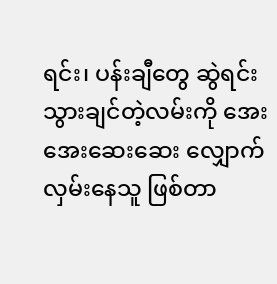ရင်း၊ ပန်းချီတွေ ဆွဲရင်း သွားချင်တဲ့လမ်းကို အေးအေးဆေးဆေး လျှောက်လှမ်းနေသူ ဖြစ်တာ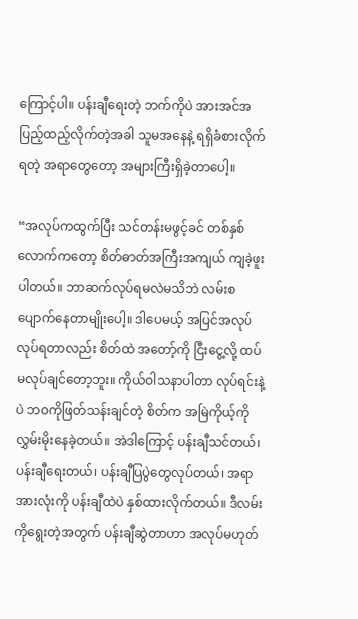ကြောင့်ပါ။ ပန်းချီရေးတဲ့ ဘက်ကိုပဲ အားအင်အပြည့်ထည့်လိုက်တဲ့အခါ သူမအနေနဲ့ ရရှိခံစားလိုက်ရတဲ့ အရာတွေတော့ အများကြီးရှိခဲ့တာပေါ့။

“အလုပ်ကထွက်ပြီး သင်တန်းမဖွင့်ခင် တစ်နှစ်လောက်ကတော့ စိတ်ဓာတ်အကြီးအကျယ် ကျခဲ့ဖူးပါတယ်။ ဘာဆက်လုပ်ရမလဲမသိဘဲ လမ်းစပျောက်နေတာမျိုးပေါ့။ ဒါပေမယ့် အပြင်အလုပ်လုပ်ရတာလည်း စိတ်ထဲ အတော့်ကို ငြီးငွေ့လို့ ထပ်မလုပ်ချင်တော့ဘူး။ ကိုယ်ဝါသနာပါတာ လုပ်ရင်းနဲ့ပဲ ဘဝကိုဖြတ်သန်းချင်တဲ့ စိတ်က အမြဲကိုယ့်ကိုလွှမ်းမိုးနေခဲ့တယ်။ အဲဒါကြောင့် ပန်းချီသင်တယ်၊ ပန်းချီရေးတယ်၊ ပန်းချီပြပွဲတွေလုပ်တယ်၊ အရာအားလုံးကို ပန်းချီထဲပဲ နှစ်ထားလိုက်တယ်။ ဒီလမ်းကိုရွေးတဲ့အတွက် ပန်းချီဆွဲတာဟာ အလုပ်မဟုတ်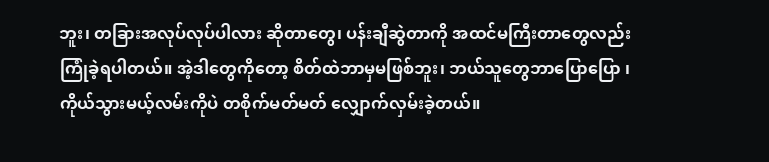ဘူး၊ တခြားအလုပ်လုပ်ပါလား ဆိုတာတွေ၊ ပန်းချီဆွဲတာကို အထင်မကြီးတာတွေလည်း ကြုံခဲ့ရပါတယ်။ အဲ့ဒါတွေကိုတော့ စိတ်ထဲဘာမှမဖြစ်ဘူး၊ ဘယ်သူတွေဘာပြောပြော ၊ ကိုယ်သွားမယ့်လမ်းကိုပဲ တစိုက်မတ်မတ် လျှောက်လှမ်းခဲ့တယ်။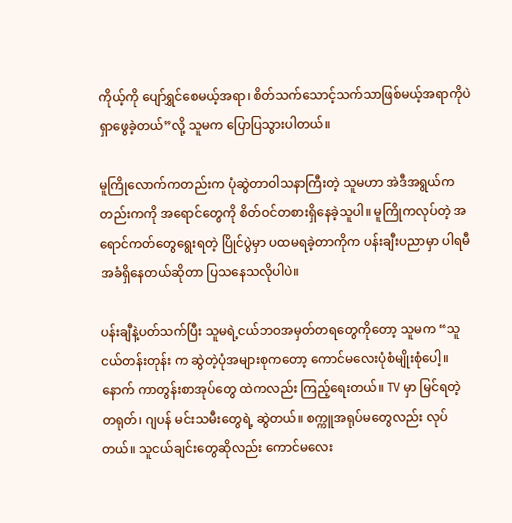ကိုယ့်ကို ပျော်ရွှင်စေမယ့်အရာ၊ စိတ်သက်သောင့်သက်သာဖြစ်မယ့်အရာကိုပဲ ရှာဖွေခဲ့တယ်”လို့ သူမက ပြောပြသွားပါတယ်။

မူကြိုလောက်ကတည်းက ပုံဆွဲတာဝါသနာကြီးတဲ့ သူမဟာ အဲဒီအရွယ်ကတည်းကကို အရောင်တွေကို စိတ်ဝင်တစားရှိနေခဲ့သူပါ။ မူကြိုကလုပ်တဲ့ အရောင်ကတ်တွေရွေးရတဲ့ ပြိုင်ပွဲမှာ ပထမရခဲ့တာကိုက ပန်းချီးပညာမှာ ပါရမီအခံရှိနေတယ်ဆိုတာ ပြသနေသလိုပါပဲ။

ပန်းချီနဲ့ပတ်သက်ပြီး သူမရဲ့ငယ်ဘဝအမှတ်တရတွေကိုတော့ သူမက “သူငယ်တန်းတုန်း က ဆွဲတဲ့ပုံအများစုကတော့ ကောင်မလေးပုံစံမျိုးစုံပေါ့။ နောက် ကာတွန်းစာအုပ်တွေ ထဲကလည်း ကြည့်ရေးတယ်။ TV မှာ မြင်ရတဲ့ တရုတ်၊ ဂျပန် မင်းသမီးတွေရဲ့ ဆွဲတယ်။ စက္ကူအရုပ်မတွေလည်း လုပ်တယ်။ သူငယ်ချင်းတွေဆိုလည်း ကောင်မလေး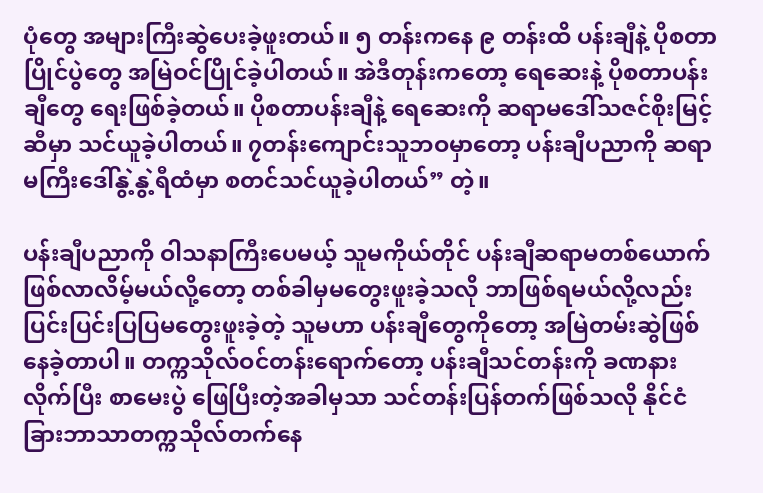ပုံတွေ အများကြီးဆွဲပေးခဲ့ဖူးတယ်။ ၅ တန်းကနေ ၉ တန်းထိ ပန်းချီနဲ့ ပိုစတာပြိုင်ပွဲတွေ အမြဲဝင်ပြိုင်ခဲ့ပါတယ်။ အဲဒီတုန်းကတော့ ရေဆေးနဲ့ ပိုစတာပန်းချီတွေ ရေးဖြစ်ခဲ့တယ်။ ပိုစတာပန်းချီနဲ့ ရေဆေးကို ဆရာမဒေါ်သဇင်စိုးမြင့်ဆီမှာ သင်ယူခဲ့ပါတယ်။ ၇တန်းကျောင်းသူဘဝမှာတော့ ပန်းချီပညာကို ဆရာမကြီးဒေါ်နွဲ့နွဲ့ရီထံမှာ စတင်သင်ယူခဲ့ပါတယ်” တဲ့။

ပန်းချီပညာကို ဝါသနာကြီးပေမယ့် သူမကိုယ်တိုင် ပန်းချီဆရာမတစ်ယောက်ဖြစ်လာလိမ့်မယ်လို့တော့ တစ်ခါမှမတွေးဖူးခဲ့သလို ဘာဖြစ်ရမယ်လို့လည်း ပြင်းပြင်းပြပြမတွေးဖူးခဲ့တဲ့ သူမဟာ ပန်းချီတွေကိုတော့ အမြဲတမ်းဆွဲဖြစ်နေခဲ့တာပါ။ တက္ကသိုလ်ဝင်တန်းရောက်တော့ ပန်းချီသင်တန်းကို ခဏနားလိုက်ပြီး စာမေးပွဲ ဖြေပြီးတဲ့အခါမှသာ သင်တန်းပြန်တက်ဖြစ်သလို နိုင်ငံခြားဘာသာတက္ကသိုလ်တက်နေ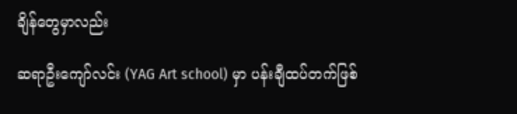ချိန်တွေမှာလည်း

ဆရာဦးကျော်လင်း (YAG Art school) မှာ ပန်းချီထပ်တက်ဖြစ်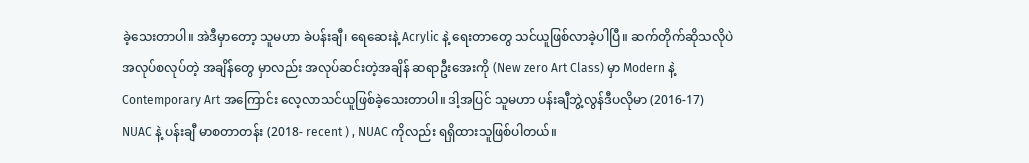ခဲ့သေးတာပါ။ အဲဒီမှာတော့ သူမဟာ ခဲပန်းချီ၊ ရေဆေးနဲ့ Acrylic နဲ့ ရေးတာတွေ သင်ယူဖြစ်လာခဲ့ပါပြီ။ ဆက်တိုက်ဆိုသလိုပဲ အလုပ်စလုပ်တဲ့ အချိန်တွေ မှာလည်း အလုပ်ဆင်းတဲ့အချိန် ဆရာဦးအေးကို (New zero Art Class) မှာ Modern နဲ့ Contemporary Art အကြောင်း လေ့လာသင်ယူဖြစ်ခဲ့သေးတာပါ။ ဒါ့အပြင် သူမဟာ ပန်းချီဘွဲ့လွန်ဒီပလိုမာ (2016-17) NUAC နဲ့ ပန်းချီ မာစတာတန်း (2018- recent ) , NUAC ကိုလည်း ရရှိထားသူဖြစ်ပါတယ်။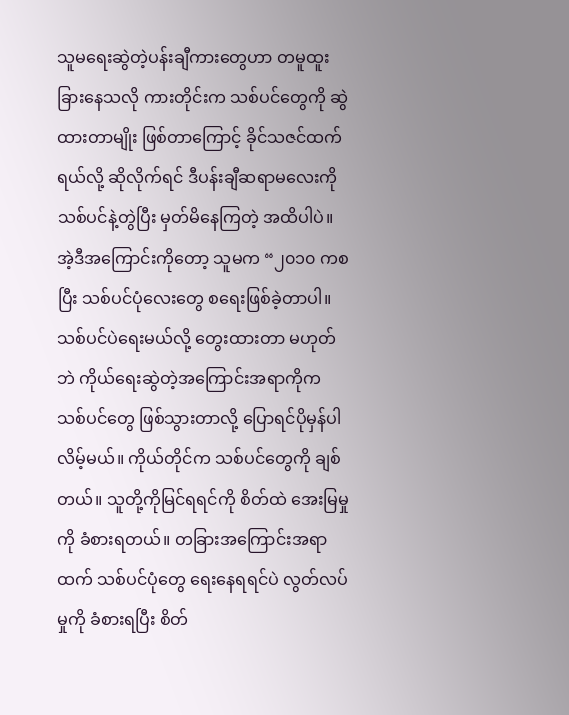သူမရေးဆွဲတဲ့ပန်းချီကားတွေဟာ တမူထူးခြားနေသလို ကားတိုင်းက သစ်ပင်တွေကို ဆွဲထားတာမျိုး ဖြစ်တာကြောင့် ခိုင်သဇင်ထက်ရယ်လို့ ဆိုလိုက်ရင် ဒီပန်းချီဆရာမလေးကို သစ်ပင်နဲ့တွဲပြီး မှတ်မိနေကြတဲ့ အထိပါပဲ။ အဲ့ဒီအကြောင်းကိုတော့ သူမက “၂၀၁၀ ကစပြီး သစ်ပင်ပုံလေးတွေ စရေးဖြစ်ခဲ့တာပါ။ သစ်ပင်ပဲရေးမယ်လို့ တွေးထားတာ မဟုတ်ဘဲ ကိုယ်ရေးဆွဲတဲ့အကြောင်းအရာကိုက သစ်ပင်တွေ ဖြစ်သွားတာလို့ ပြောရင်ပိုမှန်ပါလိမ့်မယ်။ ကိုယ်တိုင်က သစ်ပင်တွေကို ချစ်တယ်။ သူတို့ကိုမြင်ရရင်ကို စိတ်ထဲ အေးမြမှုကို ခံစားရတယ်။ တခြားအကြောင်းအရာထက် သစ်ပင်ပုံတွေ ရေးနေရရင်ပဲ လွတ်လပ်မှုကို ခံစားရပြီး စိတ်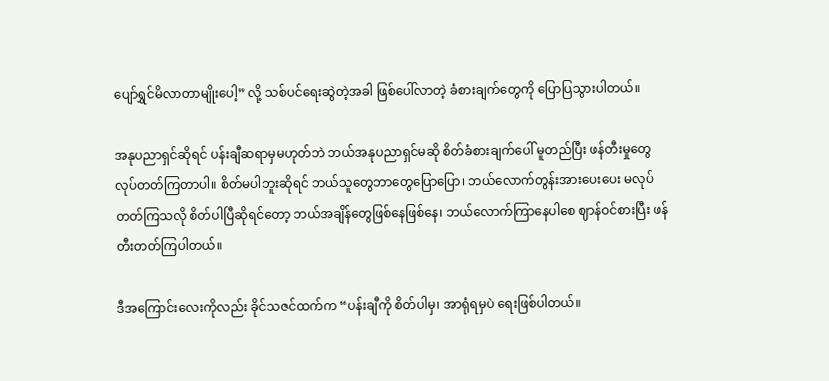ပျော်ရွှင်မိလာတာမျိုးပေါ့” လို့ သစ်ပင်ရေးဆွဲတဲ့အခါ ဖြစ်ပေါ်လာတဲ့ ခံစားချက်တွေကို ပြောပြသွားပါတယ်။

အနုပညာရှင်ဆိုရင် ပန်းချီဆရာမှမဟုတ်ဘဲ ဘယ်အနုပညာရှင်မဆို စိတ်ခံစားချက်ပေါ် မူတည်ပြီး ဖန်တီးမှုတွေ လုပ်တတ်ကြတာပါ။ စိတ်မပါဘူးဆိုရင် ဘယ်သူတွေဘာတွေပြောပြော၊ ဘယ်လောက်တွန်းအားပေးပေး မလုပ်တတ်ကြသလို စိတ်ပါပြီဆိုရင်တော့ ဘယ်အချိန်တွေဖြစ်နေဖြစ်နေ၊ ဘယ်လောက်ကြာနေပါစေ ဈာန်ဝင်စားပြီး ဖန်တီးတတ်ကြပါတယ်။

ဒီအကြောင်းလေးကိုလည်း ခိုင်သဇင်ထက်က “ပန်းချီကို စိတ်ပါမှ၊ အာရုံရမှပဲ ရေးဖြစ်ပါတယ်။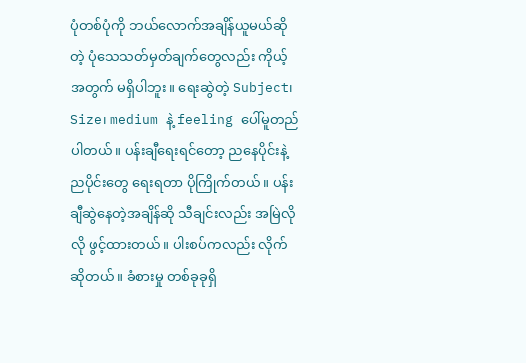ပုံတစ်ပုံကို ဘယ်လောက်အချိန်ယူမယ်ဆိုတဲ့ ပုံသေသတ်မှတ်ချက်တွေလည်း ကိုယ့်အတွက် မရှိပါဘူး။ ရေးဆွဲတဲ့ Subject၊ Size၊ medium နဲ့ feeling ပေါ်မူတည်ပါတယ်။ ပန်းချီရေးရင်တော့ ညနေပိုင်းနဲ့ ညပိုင်းတွေ ရေးရတာ ပိုကြိုက်တယ်။ ပန်းချီဆွဲနေတဲ့အချိန်ဆို သီချင်းလည်း အမြဲလိုလို ဖွင့်ထားတယ်။ ပါးစပ်ကလည်း လိုက်ဆိုတယ်။ ခံစားမှု တစ်ခုခုရှိ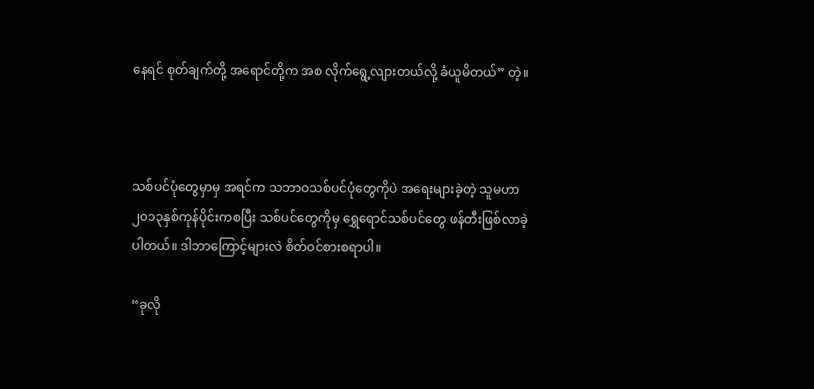နေရင် စုတ်ချက်တို့ အရောင်တို့က အစ လိုက်ရွေ့လျားတယ်လို့ ခံယူမိတယ်” တဲ့။



သစ်ပင်ပုံတွေမှာမှ အရင်က သဘာဝသစ်ပင်ပုံတွေကိုပဲ အရေးများခဲ့တဲ့ သူမဟာ ၂၀၁၃နှစ်ကုန်ပိုင်းကစပြီး သစ်ပင်တွေကိုမှ ရွှေရောင်သစ်ပင်တွေ ဖန်တီးဖြစ်လာခဲ့ပါတယ်။ ဒါဘာကြောင့်များလဲ စိတ်ဝင်စားစရာပါ။

“ခုလို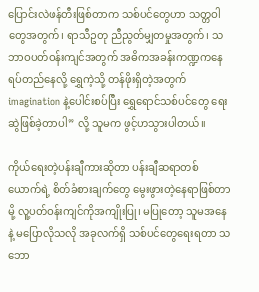ပြောင်းလဲဖန်တီးဖြစ်တာက သစ်ပင်တွေဟာ သတ္တဝါတွေအတွက်၊ ရာသီဥတု ညီညွတ်မျှတမှုအတွက်၊ သဘာဝပတ်ဝန်းကျင်အတွက် အဓိကအခန်းကဏ္ဍကနေ ရပ်တည်နေလို့ ရွှေကဲ့သို့ တန်ဖိုးရှိတဲ့အတွက် imagination နဲ့ပေါင်းစပ်ပြီး ရွှေရောင်သစ်ပင်တွေ ရေးဆွဲဖြစ်ခဲ့တာပါ” လို့ သူမက ဖွင့်ဟသွားပါတယ်။

ကိုယ်ရေးတဲ့ပန်းချီကားဆိုတာ ပန်းချီဆရာတစ်ယောက်ရဲ့ စိတ်ခံစားချက်တွေ မွေးဖွားတဲ့နေရာဖြစ်တာမို့ လူ့ပတ်ဝန်းကျင်ကိုအကျိုးပြု၊ မပြုတော့ သူမအနေနဲ့ မပြောလိုသလို အခုလက်ရှိ သစ်ပင်တွေရေးရတာ သဘော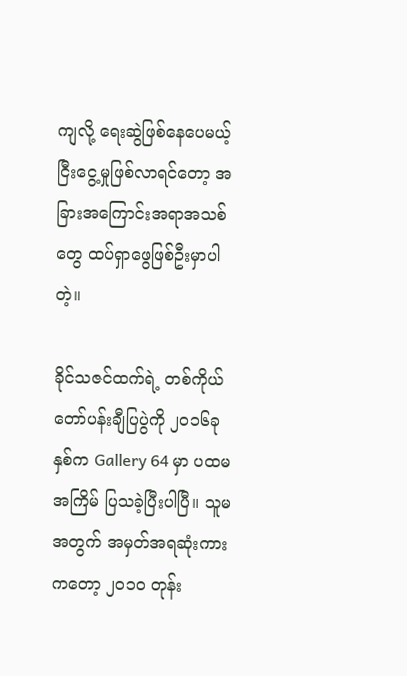ကျလို့ ရေးဆွဲဖြစ်နေပေမယ့် ငြီးငွေ့မှုဖြစ်လာရင်တော့ အခြားအကြောင်းအရာအသစ်တွေ ထပ်ရှာဖွေဖြစ်ဦးမှာပါတဲ့။

ခိုင်သဇင်ထက်ရဲ့ တစ်ကိုယ်တော်ပန်းချီပြပွဲကို ၂၀၁၆ခုနှစ်က Gallery 64 မှာ ပထမအကြိမ် ပြသခဲ့ပြီးပါပြီ။ သူမအတွက် အမှတ်အရဆုံးကားကတော့ ၂၀၁၀ တုန်း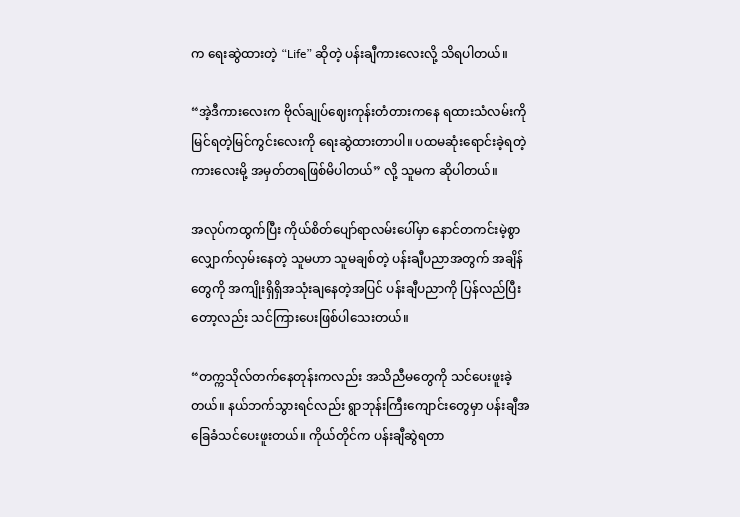က ရေးဆွဲထားတဲ့ “Life” ဆိုတဲ့ ပန်းချီကားလေးလို့ သိရပါတယ်။

“အဲ့ဒီကားလေးက ဗိုလ်ချုပ်ဈေးကုန်းတံတားကနေ ရထားသံလမ်းကို မြင်ရတဲ့မြင်ကွင်းလေးကို ရေးဆွဲထားတာပါ။ ပထမဆုံးရောင်းခဲ့ရတဲ့ကားလေးမို့ အမှတ်တရဖြစ်မိပါတယ်” လို့ သူမက ဆိုပါတယ်။

အလုပ်ကထွက်ပြီး ကိုယ်စိတ်ပျော်ရာလမ်းပေါ်မှာ နောင်တကင်းမဲ့စွာ လျှောက်လှမ်းနေတဲ့ သူမဟာ သူမချစ်တဲ့ ပန်းချီပညာအတွက် အချိန်တွေကို အကျိုးရှိရှိအသုံးချနေတဲ့အပြင် ပန်းချီပညာကို ပြန်လည်ပြီးတော့လည်း သင်ကြားပေးဖြစ်ပါသေးတယ်။

“တက္ကသိုလ်တက်နေတုန်းကလည်း အသိညီမတွေကို သင်ပေးဖူးခဲ့တယ်။ နယ်ဘက်သွားရင်လည်း ရွာဘုန်းကြီးကျောင်းတွေမှာ ပန်းချီအခြေခံသင်ပေးဖူးတယ်။ ကိုယ်တိုင်က ပန်းချီဆွဲရတာ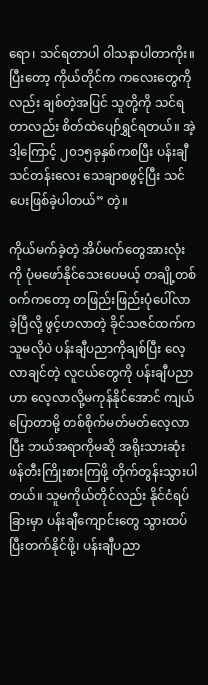ရော၊ သင်ရတာပါ ဝါသနာပါတာကိုး။ ပြီးတော့ ကိုယ်တိုင်က ကလေးတွေကိုလည်း ချစ်တဲ့အပြင် သူတို့ကို သင်ရတာလည်း စိတ်ထဲပျော်ရွှင်ရတယ်။ အဲ့ဒါ့ကြောင့် ၂၀၁၅ခုနှစ်ကစပြီး ပန်းချီသင်တန်းလေး သေချာစဖွင့်ပြီး သင်ပေးဖြစ်ခဲ့ပါတယ်” တဲ့။

ကိုယ်မက်ခဲ့တဲ့ အိပ်မက်တွေအားလုံးကို ပုံမဖော်နိုင်သေးပေမယ့် တချို့တစ်ဝက်ကတော့ တဖြည်းဖြည်းပုံပေါ်လာခဲ့ပြီလို့ ဖွင့်ဟလာတဲ့ ခိုင်သဇင်ထက်က သူမလိုပဲ ပန်းချီပညာကိုချစ်ပြီး လေ့လာချင်တဲ့ လူငယ်တွေကို ပန်းချီပညာဟာ လေ့လာလို့မကုန်နိုင်အောင် ကျယ်ပြောတာမို့ တစ်စိုက်မတ်မတ်လေ့လာပြီး ဘယ်အရာကိုမဆို အရိုးသားဆုံး ဖန်တီးကြိုးစားကြဖို့ တိုက်တွန်းသွားပါတယ်။ သူမကိုယ်တိုင်လည်း နိုင်ငံရပ်ခြားမှာ ပန်းချီကျောင်းတွေ သွားထပ်ပြီးတက်နိုင်ဖို့၊ ပန်းချီပညာ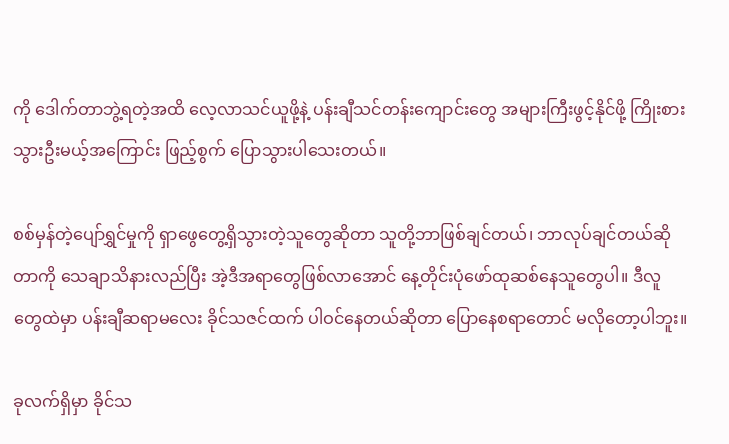ကို ဒေါက်တာဘွဲ့ရတဲ့အထိ လေ့လာသင်ယူဖို့နဲ့ ပန်းချီသင်တန်းကျောင်းတွေ အများကြီးဖွင့်နိုင်ဖို့ ကြိုးစားသွားဦးမယ့်အကြောင်း ဖြည့်စွက် ပြောသွားပါသေးတယ်။

စစ်မှန်တဲ့ပျော်ရွှင်မှုကို ရှာဖွေတွေ့ရှိသွားတဲ့သူတွေဆိုတာ သူတို့ဘာဖြစ်ချင်တယ်၊ ဘာလုပ်ချင်တယ်ဆိုတာကို သေချာသိနားလည်ပြီး အဲ့ဒီအရာတွေဖြစ်လာအောင် နေ့တိုင်းပုံဖော်ထုဆစ်နေသူတွေပါ။ ဒီလူတွေထဲမှာ ပန်းချီဆရာမလေး ခိုင်သဇင်ထက် ပါဝင်နေတယ်ဆိုတာ ပြောနေစရာတောင် မလိုတော့ပါဘူး။

ခုလက်ရှိမှာ ခိုင်သ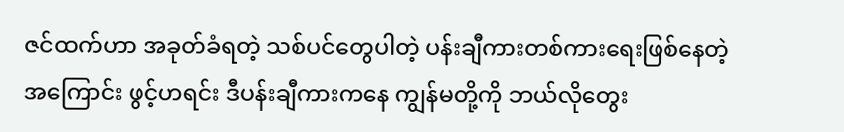ဇင်ထက်ဟာ အခုတ်ခံရတဲ့ သစ်ပင်တွေပါတဲ့ ပန်းချီကားတစ်ကားရေးဖြစ်နေတဲ့အကြောင်း ဖွင့်ဟရင်း ဒီပန်းချီကားကနေ ကျွန်မတို့ကို ဘယ်လိုတွေး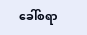ခေါ်စရာ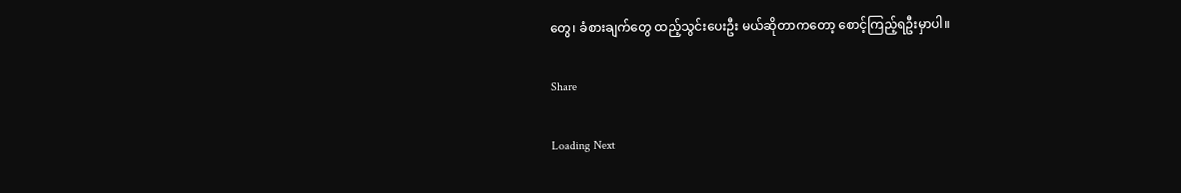တွေ၊ ခံစားချက်တွေ ထည့်သွင်းပေးဦး မယ်ဆိုတာကတော့ စောင့်ကြည့်ရဦးမှာပါ။

Share

Loading Next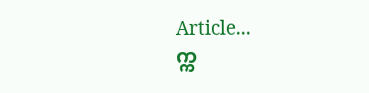Article...
က္က